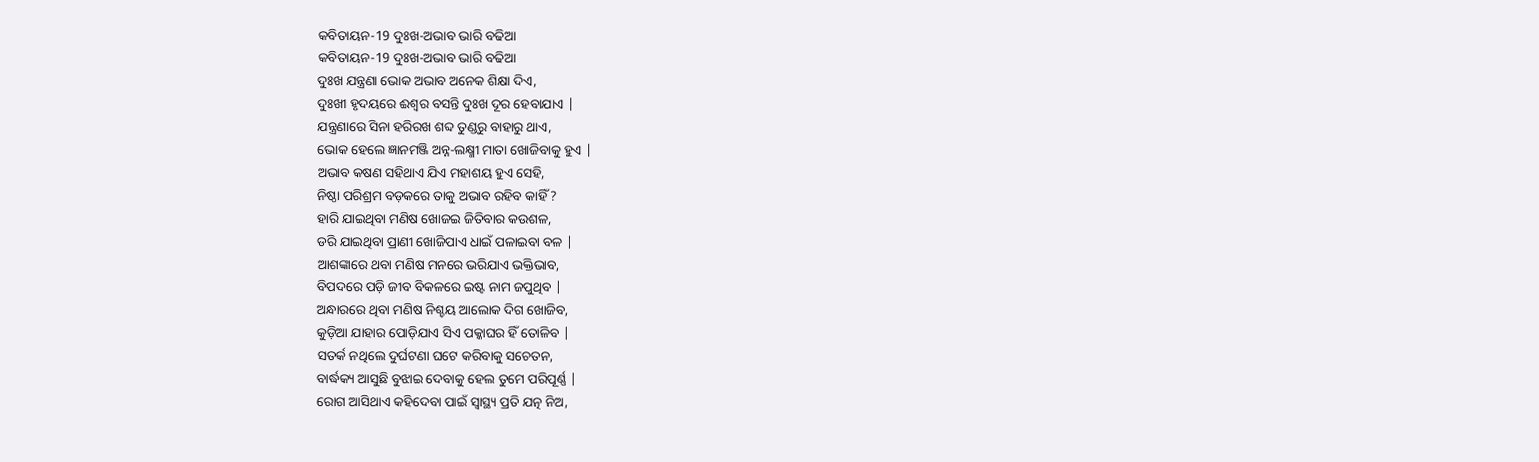କବିତାୟନ-19 ଦୁଃଖ-ଅଭାବ ଭାରି ବଢିଆ
କବିତାୟନ-19 ଦୁଃଖ-ଅଭାବ ଭାରି ବଢିଆ
ଦୁଃଖ ଯନ୍ତ୍ରଣା ଭୋକ ଅଭାବ ଅନେକ ଶିକ୍ଷା ଦିଏ,
ଦୁଃଖୀ ହୃଦୟରେ ଈଶ୍ଵର ବସନ୍ତି ଦୁଃଖ ଦୂର ହେବାଯାଏ |
ଯନ୍ତ୍ରଣାରେ ସିନା ହରିରଖ ଶବ୍ଦ ତୁଣ୍ଡରୁ ବାହାରୁ ଥାଏ,
ଭୋକ ହେଲେ ଜ୍ଞାନମଞ୍ଜି ଅନ୍ନ-ଲକ୍ଷ୍ମୀ ମାତା ଖୋଜିବାକୁ ହୁଏ |
ଅଭାବ କଷଣ ସହିଥାଏ ଯିଏ ମହାଶୟ ହୁଏ ସେହି,
ନିଷ୍ଠା ପରିଶ୍ରମ ବଡ଼କରେ ତାକୁ ଅଭାବ ରହିବ କାହିଁ ?
ହାରି ଯାଇଥିବା ମଣିଷ ଖୋଜଇ ଜିତିବାର କଉଶଳ,
ଡରି ଯାଇଥିବା ପ୍ରାଣୀ ଖୋଜିପାଏ ଧାଇଁ ପଳାଇବା ବଳ |
ଆଶଙ୍କାରେ ଥବା ମଣିଷ ମନରେ ଭରିଯାଏ ଭକ୍ତିଭାବ,
ବିପଦରେ ପଡ଼ି ଜୀବ ବିକଳରେ ଇଷ୍ଟ ନାମ ଜପୁଥିବ |
ଅନ୍ଧାରରେ ଥିବା ମଣିଷ ନିଶ୍ଚୟ ଆଲୋକ ଦିଗ ଖୋଜିବ,
କୁଡ଼ିଆ ଯାହାର ପୋଡ଼ିଯାଏ ସିଏ ପକ୍କାଘର ହିଁ ତୋଳିବ |
ସତର୍କ ନଥିଲେ ଦୁର୍ଘଟଣା ଘଟେ କରିବାକୁ ସଚେତନ,
ବାର୍ଦ୍ଧକ୍ୟ ଆସୁଛି ବୁଝାଇ ଦେବାକୁ ହେଲ ତୁମେ ପରିପୂର୍ଣ୍ଣ |
ରୋଗ ଆସିଥାଏ କହିଦେବା ପାଇଁ ସ୍ୱାସ୍ଥ୍ୟ ପ୍ରତି ଯତ୍ନ ନିଅ,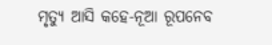ମୃତ୍ୟୁ ଆସି କହେ-ନୂଆ ରୂପନେବ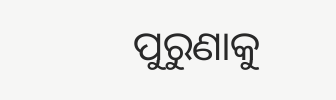ପୁରୁଣାକୁ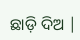ଛାଡ଼ି ଦିଅ |